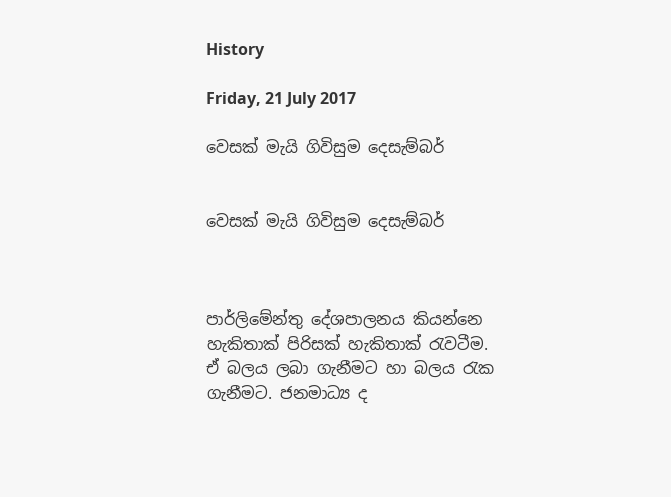History

Friday, 21 July 2017

වෙසක් මැයි ගිවිසුම දෙසැම්බර්


වෙසක් මැයි ගිවිසුම දෙසැම්බර්



පාර්ලිමේන්තු දේශපාලනය කියන්නෙ හැකිතාක් පිරිසක් හැකිතාක් රැවටීම. ඒ බලය ලබා ගැනීමට හා බලය රැක ගැනීමට. ජනමාධ්‍ය ද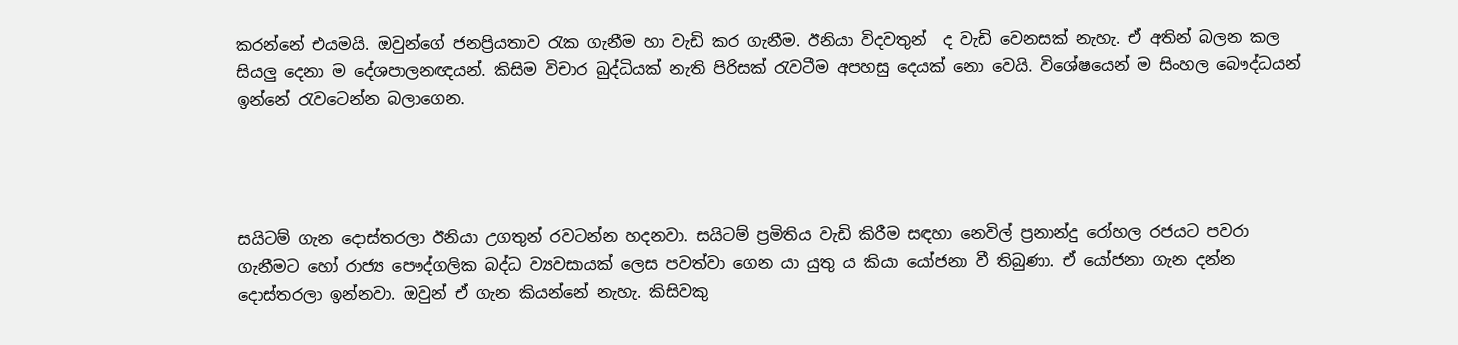කරන්නේ එයමයි. ඔවුන්ගේ ජනප්‍රියතාව රැක ගැනීම හා වැඩි කර ගැනීම. ඊනියා විදවතුන්  ද වැඩි වෙනසක් නැහැ. ඒ අතින් බලන කල සියලු දෙනා ම දේශපාලනඥයන්. කිසිම විචාර බුද්ධියක් නැති පිරිසක් රැවටීම අපහසු දෙයක් නො වෙයි. විශේෂයෙන් ම සිංහල බෞද්ධයන් ඉන්නේ රැවටෙන්න බලාගෙන.




සයිටම් ගැන දොස්තරලා ඊනියා උගතුන් රවටන්න හදනවා. සයිටම් ප්‍රමිතිය වැඩි කිරීම සඳහා නෙවිල් ප්‍රනාන්දු රෝහල රජයට පවරා ගැනීමට හෝ රාජ්‍ය පෞද්ගලික බද්ධ ව්‍යවසායක් ලෙස පවත්වා ගෙන යා යුතු ය කියා යෝජනා වී තිබුණා. ඒ යෝජනා ගැන දන්න දොස්තරලා ඉන්නවා. ඔවුන් ඒ ගැන කියන්නේ නැහැ. කිසිවකු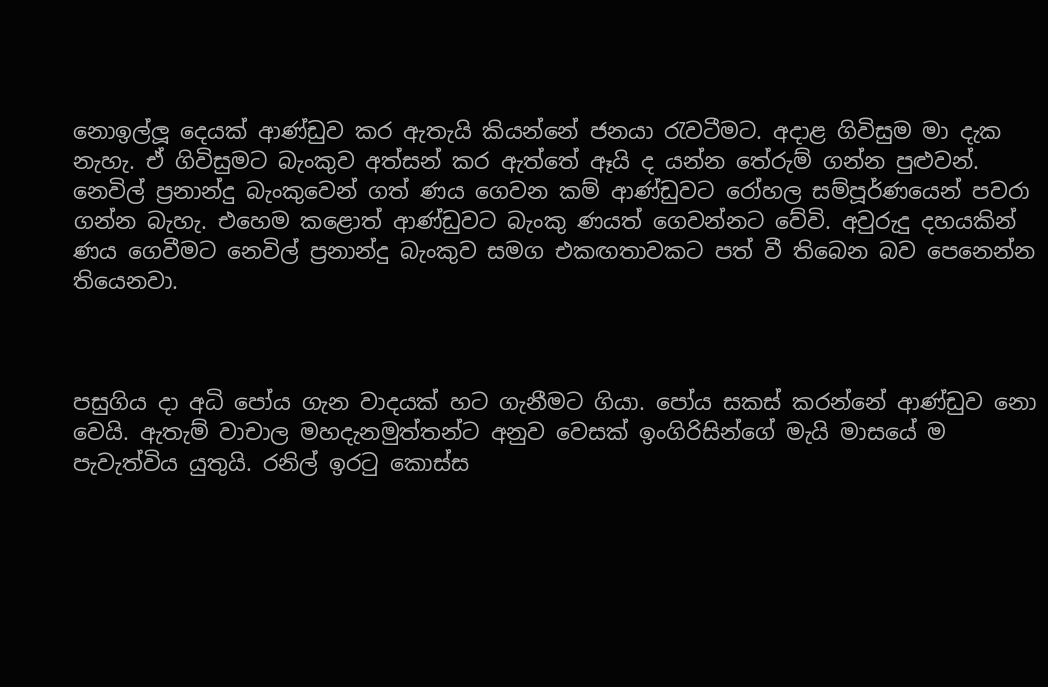නොඉල්ලූ දෙයක් ආණ්ඩුව කර ඇතැයි කියන්නේ ජනයා රැවටීමට. අදාළ ගිවිසුම මා දැක නැහැ. ඒ ගිවිසුමට බැංකුව අත්සන් කර ඇත්තේ ඈයි ද යන්න තේරුම් ගන්න පුළුවන්. නෙවිල් ප්‍රනාන්දු බැංකුවෙන් ගත් ණය ගෙවන කම් ආණ්ඩුවට රෝහල සම්පූර්ණයෙන් පවරා ගන්න බැහැ. එහෙම කළොත් ආණ්ඩුවට බැංකු ණයත් ගෙවන්නට වේවි. අවුරුදු දහයකින් ණය ගෙවීමට නෙවිල් ප්‍රනාන්දු බැංකුව සමග එකඟතාවකට පත් වී තිබෙන බව පෙනෙන්න තියෙනවා.



පසුගිය දා අධි පෝය ගැන වාදයක් හට ගැනීමට ගියා. පෝය සකස් කරන්නේ ආණ්ඩුව නො වෙයි. ඇතැම් වාචාල මහදැනමුත්තන්ට අනුව වෙසක් ඉංගිරිසින්ගේ මැයි මාසයේ ම පැවැත්විය යුතුයි. රනිල් ඉරටු කොස්ස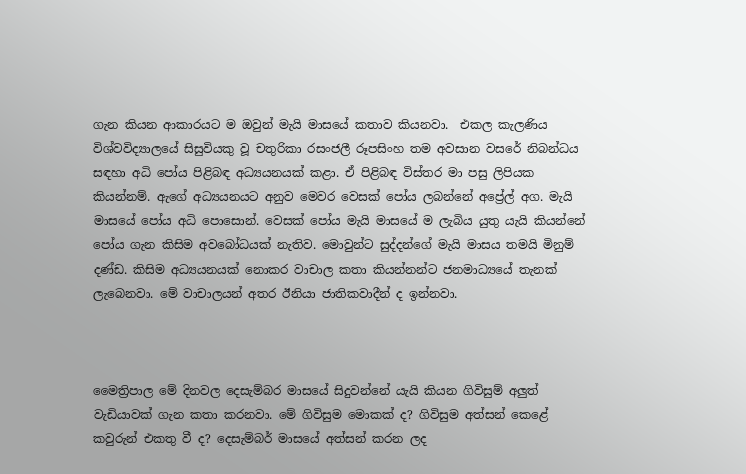ගැන කියන ආකාරයට ම ඔවුන් මැයි මාසයේ කතාව කියනවා.  එකල කැලණිය විශ්වවිද්‍යාලයේ සිසුවියකු වූ චතුරිකා රසංජලී රූපසිංහ තම අවසාන වසරේ නිබන්ධය සඳහා අධි පෝය පිළිබඳ අධ්‍යයනයක් කළා. ඒ පිළිබඳ විස්තර මා පසු ලිපියක කියන්නම්. ඇගේ අධ්‍යයනයට අනුව මෙවර වෙසක් පෝය ලබන්නේ අප්‍රේල් අග. මැයි මාසයේ පෝය අධි පොසොන්. වෙසක් පෝය මැයි මාසයේ ම ලැබිය යුතු යැයි කියන්නේ පෝය ගැන කිසිම අවබෝධයක් නැතිව. මොවුන්ට සුද්දන්ගේ මැයි මාසය තමයි මිනුම් දණ්ඩ. කිසිම අධ්‍යයනයක් නොකර වාචාල කතා කියන්නන්ට ජනමාධ්‍යයේ තැනක් ලැබෙනවා. මේ වාචාලයන් අතර ඊනියා ජාතිකවාදීන් ද ඉන්නවා.



මෛත්‍රිපාල මේ දිනවල දෙසැම්බර මාසයේ සිදුවන්නේ යැයි කියන ගිවිසුම් අලුත් වැඩියාවක් ගැන කතා කරනවා. මේ ගිවිසුම මොකක් ද? ගිවිසුම අත්සන් කෙළේ කවුරුන් එකතු වී ද? දෙසැම්බර් මාසයේ අත්සන් කරන ලද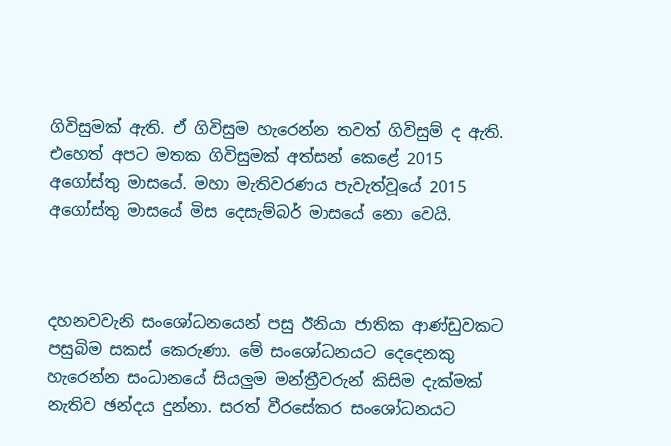ගිවිසුමක් ඇති. ඒ ගිවිසුම හැරෙන්න තවත් ගිවිසුම් ද ඇති. එහෙත් අපට මතක ගිවිසුමක් අත්සන් කෙළේ 2015 අගෝස්තු මාසයේ. මහා මැතිවරණය පැවැත්වූයේ 2015 අගෝස්තු මාසයේ මිස දෙසැම්බර් මාසයේ නො වෙයි.



දහනවවැනි සංශෝධනයෙන් පසු ඊනියා ජාතික ආණ්ඩුවකට පසුබිම සකස් කෙරුණා. මේ සංශෝධනයට දෙදෙනකු හැරෙන්න සංධානයේ සියලුම මන්ත්‍රීවරුන් කිසිම දැක්මක් නැතිව ඡන්දය දුන්නා. සරත් වීරසේකර සංශෝධනයට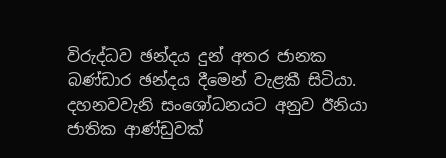විරුද්ධව ඡන්දය දුන් අතර ජානක බණ්ඩාර ඡන්දය දීමෙන් වැළකී සිටියා. දහනවවැනි සංශෝධනයට අනුව ඊනියා ජාතික ආණ්ඩුවක්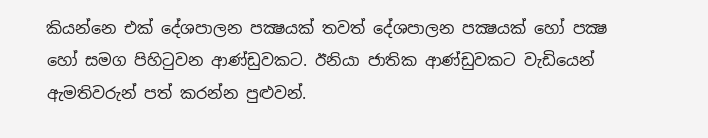කියන්නෙ එක් දේශපාලන පක්‍ෂයක් තවත් දේශපාලන පක්‍ෂයක් හෝ පක්‍ෂ හෝ සමග පිහිටුවන ආණ්ඩුවකට. ඊනියා ජාතික ආණ්ඩුවකට වැඩියෙන් ඇමතිවරුන් පත් කරන්න පුළුවන්.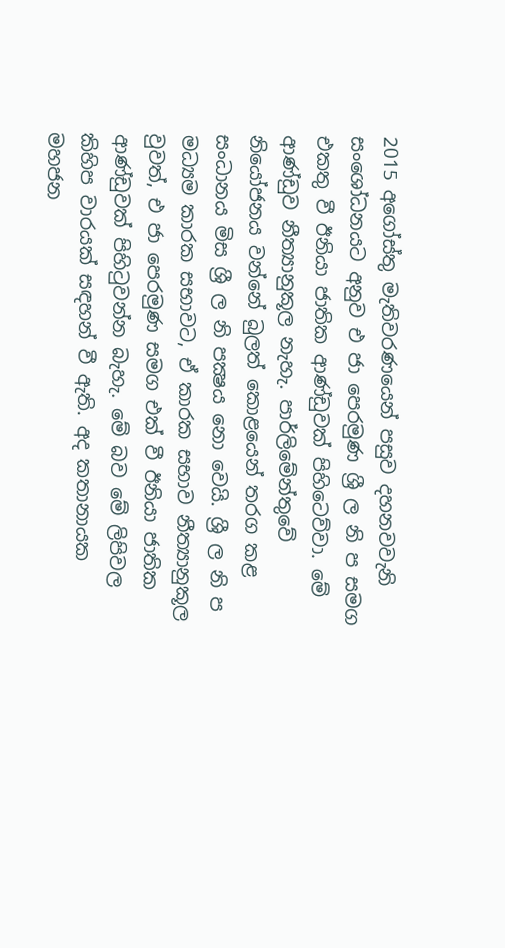2015 අගෝස්තු මැතිවරණයෙන් පසුව දහනවවැනි සංශෝධනයට අනුව එ ජා පෙරමුණ ශ්‍රී ල නි ප සමග එකතු වී ඊනියා ජාතික ආණ්ඩුවක් පිහිටෙව්වා. මේ ආණ්ඩුව නීත්‍යානුකූල නැහැ. පාර්ලිමේන්තුවේ නියෝජනය වන්නේ බුලත් කොළයෙන් තරග කළ සංධානය මිස ශ්‍රී ල නි පක්‍ෂය නො වෙයි. ශ්‍රී ල නි ප මධ්‍යම කාරක සභාවට, ඒ කාරක සභාව නීත්‍යානුකූල වුවත්, එ ජා පෙරමුණ සමග එක් වී ඊනියා ජාතික ආණ්ඩුවක් පිහිටුවන්න බැහැ. මේ බව මේ ලිපිවල කිහිප වාරයක් සඳහන් වී ඇති. අද කතානායක මහජන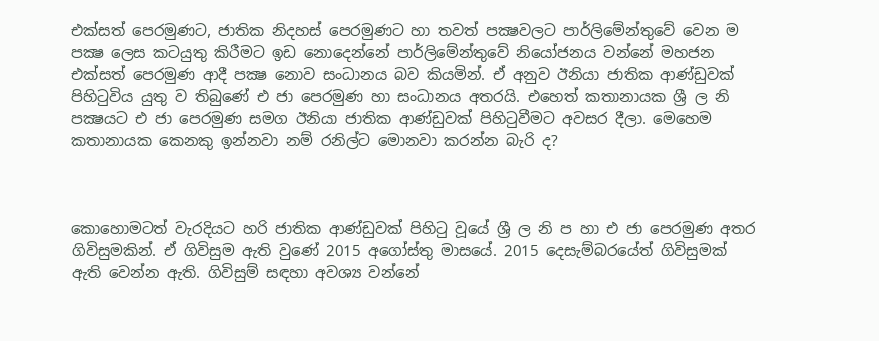එක්සත් පෙරමුණට, ජාතික නිදහස් පෙරමුණට හා තවත් පක්‍ෂවලට පාර්ලිමේන්තුවේ වෙන ම පක්‍ෂ ලෙස කටයුතු කිරීමට ඉඩ නොදෙන්නේ පාර්ලිමේන්තුවේ නියෝජනය වන්නේ මහජන එක්සත් පෙරමුණ ආදී පක්‍ෂ නොව සංධානය බව කියමින්. ඒ අනුව ඊනියා ජාතික ආණ්ඩුවක් පිහිටුවිය යුතු ව තිබුණේ එ ජා පෙරමුණ හා සංධානය අතරයි. එහෙත් කතානායක ශ්‍රී ල නි පක්‍ෂයට එ ජා පෙරමුණ සමග ඊනියා ජාතික ආණ්ඩුවක් පිහිටුවීමට අවසර දීලා. මෙහෙම කතානායක කෙනකු ඉන්නවා නම් රනිල්ට මොනවා කරන්න බැරි ද?



කොහොමටත් වැරදියට හරි ජාතික ආණ්ඩුවක් පිහිටු වූයේ ශ්‍රී ල නි ප හා එ ජා පෙරමුණ අතර ගිවිසුමකින්. ඒ ගිවිසුම ඇති වුණේ 2015 අගෝස්තු මාසයේ. 2015 දෙසැම්බරයේත් ගිවිසුමක් ඇති වෙන්න ඇති. ගිවිසුම් සඳහා අවශ්‍ය වන්නේ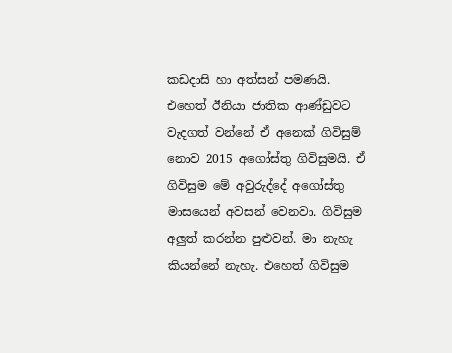කඩදාසි හා අත්සන් පමණයි.  එහෙත් ඊනියා ජාතික ආණ්ඩුවට වැදගත් වන්නේ ඒ අනෙක් ගිවිසුම් නොව 2015 අගෝස්තු ගිවිසුමයි. ඒ ගිවිසුම මේ අවුරුද්දේ අගෝස්තු මාසයෙන් අවසන් වෙනවා. ගිවිසුම අලුත් කරන්න පුළුවන්. මා නැහැ කියන්නේ නැහැ. එහෙත් ගිවිසුම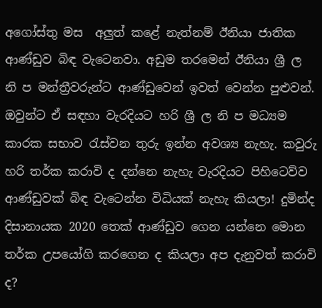අගෝස්තු මස  අලුත් කළේ නැත්නම් ඊනියා ජාතික ආණ්ඩුව බිඳ වැටෙනවා. අඩුම තරමෙන් ඊනියා ශ්‍රී ල නි ප මන්ත්‍රීවරුන්ට ආණ්ඩුවෙන් ඉවත් වෙන්න පුළුවන්. ඔවුන්ට ඒ සඳහා වැරදියට හරි ශ්‍රී ල නි ප මධ්‍යම කාරක සභාව රැස්වන තුරු ඉන්න අවශ්‍ය නැහැ. කවුරු හරි තර්ක කරාවි ද දන්නෙ නැහැ වැරදියට පිහිටෙව්ව ආණ්ඩුවක් බිඳ වැටෙන්න විධියක් නැහැ කියලා! දුමින්ද දිසානායක 2020 තෙක් ආණ්ඩුව ගෙන යන්නෙ මොන තර්ක උපයෝගි කරගෙන ද කියලා අප දැනුවත් කරාවි ද?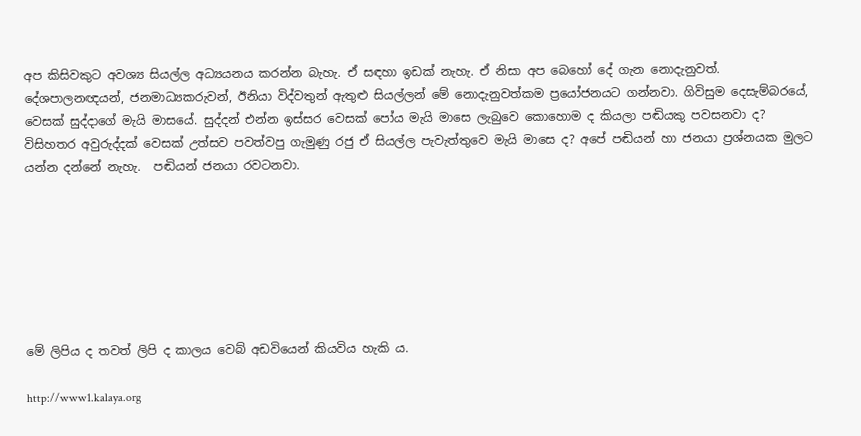අප කිසිවකුට අවශ්‍ය සියල්ල අධ්‍යයනය කරන්න බැහැ. ඒ සඳහා ඉඩක් නැහැ. ඒ නිසා අප බෙහෝ දේ ගැන නොදැනුවත්. දේශපාලනඥයන්, ජනමාධ්‍යකරුවන්, ඊනියා විද්වතුන් ඇතුළු සියල්ලන් මේ නොදැනුවත්කම ප්‍රයෝජනයට ගන්නවා. ගිවිසුම දෙසැම්බරයේ, වෙසක් සුද්දාගේ මැයි මාසයේ. සුද්දන් එන්න ඉස්සර වෙසක් පෝය මැයි මාසෙ ලැබුවෙ කොහොම ද කියලා පඬියකු පවසනවා ද?   විසිහතර අවුරුද්දක් වෙසක් උත්සව පවත්වපු ගැමුණු රජු ඒ සියල්ල පැවැත්තුවෙ මැයි මාසෙ ද? අපේ පඬියන් හා ජනයා ප්‍රශ්නයක මුලට යන්න දන්නේ නැහැ.  පඬියන් ජනයා රවටනවා.







මේ ලිපිය ද තවත් ලිපි ද කාලය වෙබ් අඩවියෙන් කියවිය හැකි ය.

http://www1.kalaya.org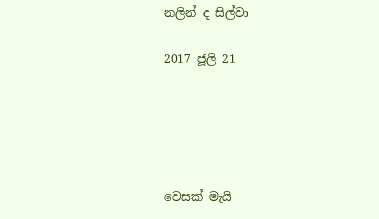නලින් ද සිල්වා

2017 ජූලි 21





වෙසක් මැයි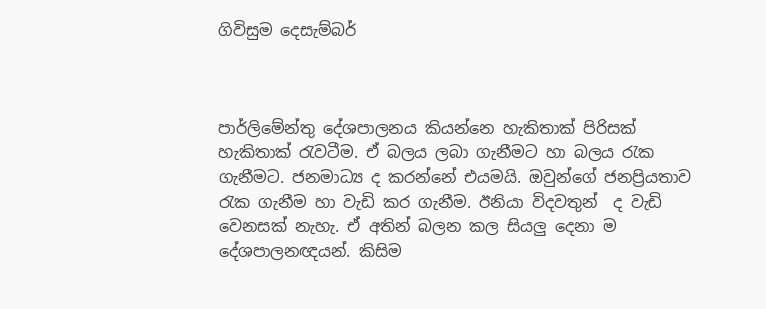ගිවිසුම දෙසැම්බර්



පාර්ලිමේන්තු දේශපාලනය කියන්නෙ හැකිතාක් පිරිසක් හැකිතාක් රැවටීම. ඒ බලය ලබා ගැනීමට හා බලය රැක ගැනීමට. ජනමාධ්‍ය ද කරන්නේ එයමයි. ඔවුන්ගේ ජනප්‍රියතාව රැක ගැනීම හා වැඩි කර ගැනීම. ඊනියා විදවතුන්  ද වැඩි වෙනසක් නැහැ. ඒ අතින් බලන කල සියලු දෙනා ම දේශපාලනඥයන්. කිසිම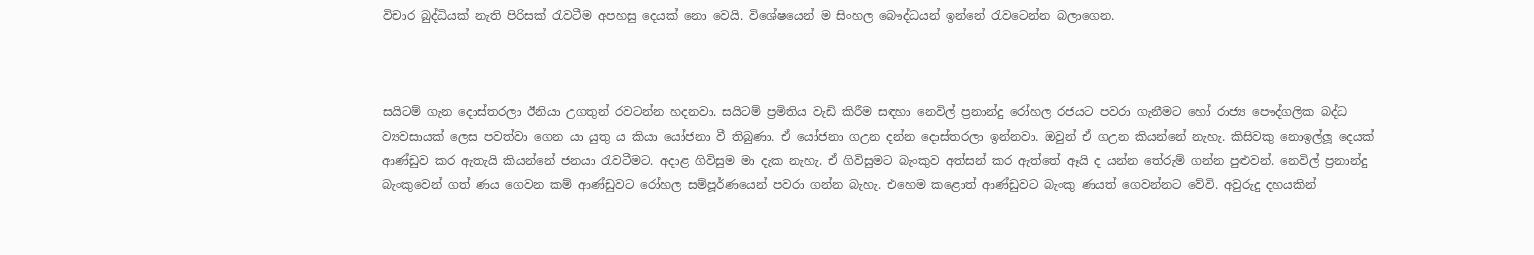විචාර බුද්ධියක් නැති පිරිසක් රැවටීම අපහසු දෙයක් නො වෙයි. විශේෂයෙන් ම සිංහල බෞද්ධයන් ඉන්නේ රැවටෙන්න බලාගෙන.



සයිටම් ගැන දොස්තරලා ඊනියා උගතුන් රවටන්න හදනවා. සයිටම් ප්‍රමිතිය වැඩි කිරීම සඳහා නෙවිල් ප්‍රනාන්දු රෝහල රජයට පවරා ගැනීමට හෝ රාජ්‍ය පෞද්ගලික බද්ධ ව්‍යවසායක් ලෙස පවත්වා ගෙන යා යුතු ය කියා යෝජනා වී තිබුණා. ඒ යෝජනා ගඋන දන්න දොස්තරලා ඉන්නවා. ඔවුන් ඒ ගඋන කියන්නේ නැහැ. කිසිවකු නොඉල්ලූ දෙයක් ආණ්ඩුව කර ඇතැයි කියන්නේ ජනයා රැවටීමට. අදාළ ගිවිසුම මා දැක නැහැ. ඒ ගිවිසුමට බැංකුව අත්සන් කර ඇත්තේ ඈයි ද යන්න තේරුම් ගන්න පුළුවන්. නෙවිල් ප්‍රනාන්දු බැංකුවෙන් ගත් ණය ගෙවන කම් ආණ්ඩුවට රෝහල සම්පූර්ණයෙන් පවරා ගන්න බැහැ. එහෙම කළොත් ආණ්ඩුවට බැංකු ණයත් ගෙවන්නට වේවි. අවුරුදු දහයකින්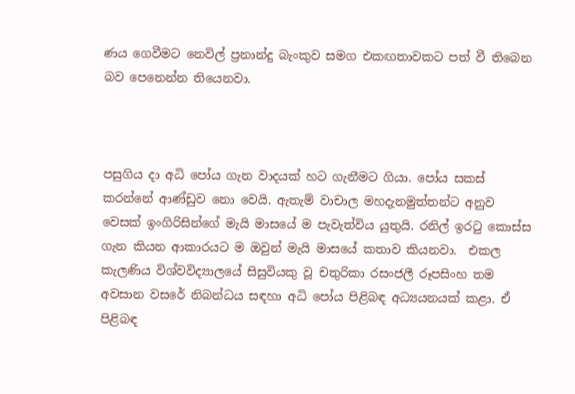ණය ගෙවීමට නෙවිල් ප්‍රනාන්දු බැංකුව සමග එකඟතාවකට පත් වී තිබෙන බව පෙනෙන්න තියෙනවා.



පසුගිය දා අධි පෝය ගැන වාදයක් හට ගැනීමට ගියා. පෝය සකස් කරන්නේ ආණ්ඩුව නො වෙයි. ඇතැම් වාචාල මහදැනමුත්තන්ට අනුව වෙසක් ඉංගිරිසින්ගේ මැයි මාසයේ ම පැවැත්විය යුතුයි. රනිල් ඉරටු කොස්ස ගැන කියන ආකාරයට ම ඔවුන් මැයි මාසයේ කතාව කියනවා.  එකල කැලණිය විශ්වවිද්‍යාලයේ සිසුවියකු වූ චතුරිකා රසංජලී රූපසිංහ තම අවසාන වසරේ නිබන්ධය සඳහා අධි පෝය පිළිබඳ අධ්‍යයනයක් කළා. ඒ පිළිබඳ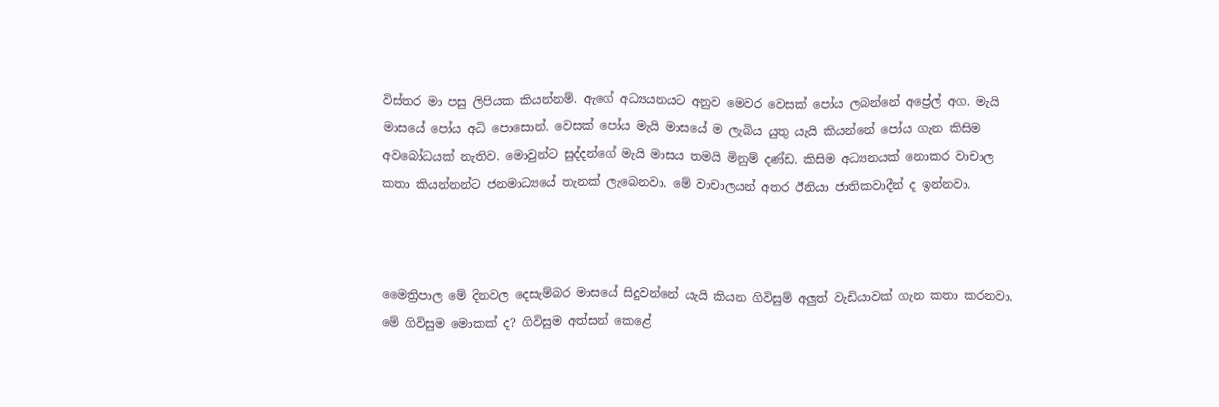විස්තර මා පසු ලිපියක කියන්නම්. ඇගේ අධ්‍යයනයට අනුව මෙවර වෙසක් පෝය ලබන්නේ අප්‍රේල් අග. මැයි මාසයේ පෝය අධි පොසොන්. වෙසක් පෝය මැයි මාසයේ ම ලැබිය යුතු යැයි කියන්නේ පෝය ගැන කිසිම අවබෝධයක් නැතිව. මොවුන්ට සුද්දන්ගේ මැයි මාසය තමයි මිනුම් දණ්ඩ. කිසිම අධ්‍යනයක් නොකර වාචාල කතා කියන්නන්ට ජනමාධ්‍යයේ තැනක් ලැබෙනවා. මේ වාචාලයන් අතර ඊනියා ජාතිකවාදීන් ද ඉන්නවා.



මෛත්‍රිපාල මේ දිනවල දෙසැම්බර මාසයේ සිදුවන්නේ යැයි කියන ගිවිසුම් අලුත් වැඩියාවක් ගැන කතා කරනවා. මේ ගිවිසුම මොකක් ද? ගිවිසුම අත්සන් කෙළේ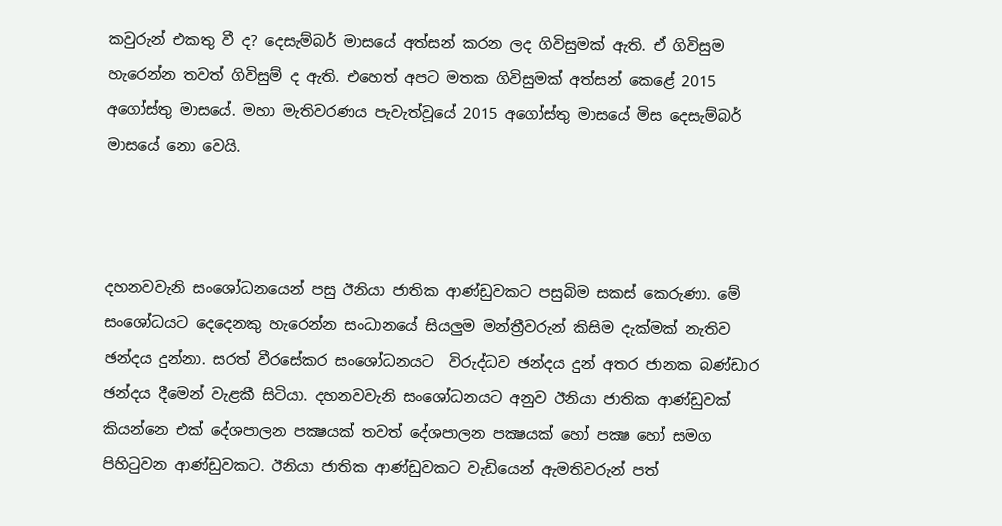කවුරුන් එකතු වී ද? දෙසැම්බර් මාසයේ අත්සන් කරන ලද ගිවිසුමක් ඇති. ඒ ගිවිසුම හැරෙන්න තවත් ගිවිසුම් ද ඇති. එහෙත් අපට මතක ගිවිසුමක් අත්සන් කෙළේ 2015 අගෝස්තු මාසයේ. මහා මැතිවරණය පැවැත්වූයේ 2015 අගෝස්තු මාසයේ මිස දෙසැම්බර් මාසයේ නො වෙයි.



දහනවවැනි සංශෝධනයෙන් පසු ඊනියා ජාතික ආණ්ඩුවකට පසුබිම සකස් කෙරුණා. මේ සංශෝධයට දෙදෙනකු හැරෙන්න සංධානයේ සියලුම මන්ත්‍රීවරුන් කිසිම දැක්මක් නැතිව ඡන්දය දුන්නා. සරත් වීරසේකර සංශෝධනයට  විරුද්ධව ඡන්දය දුන් අතර ජානක බණ්ඩාර ඡන්දය දීමෙන් වැළකී සිටියා. දහනවවැනි සංශෝධනයට අනුව ඊනියා ජාතික ආණ්ඩුවක් කියන්නෙ එක් දේශපාලන පක්‍ෂයක් තවත් දේශපාලන පක්‍ෂයක් හෝ පක්‍ෂ හෝ සමග පිහිටුවන ආණ්ඩුවකට. ඊනියා ජාතික ආණ්ඩුවකට වැඩියෙන් ඇමතිවරුන් පත්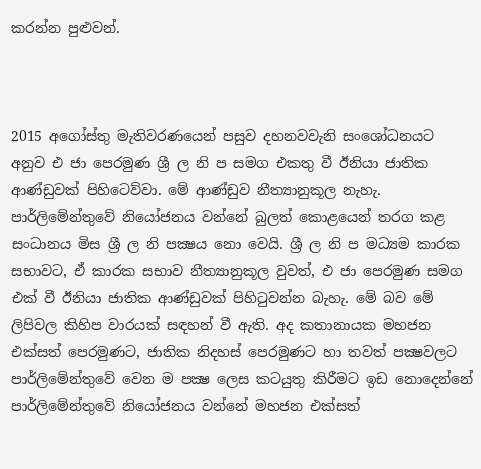කරන්න පුළුවන්.



2015 අගෝස්තු මැතිවරණයෙන් පසුව දහනවවැනි සංශෝධනයට අනුව එ ජා පෙරමුණ ශ්‍රී ල නි ප සමග එකතු වී ඊනියා ජාතික ආණ්ඩුවක් පිහිටෙව්වා. මේ ආණ්ඩුව නීත්‍යානුකූල නැහැ. පාර්ලිමේන්තුවේ නියෝජනය වන්නේ බුලත් කොළයෙන් තරග කළ සංධානය මිස ශ්‍රී ල නි පක්‍ෂය නො වෙයි. ශ්‍රී ල නි ප මධ්‍යම කාරක සභාවට, ඒ කාරක සභාව නීත්‍යානුකූල වුවත්, එ ජා පෙරමුණ සමග එක් වී ඊනියා ජාතික ආණ්ඩුවක් පිහිටුවන්න බැහැ. මේ බව මේ ලිපිවල කිහිප වාරයක් සඳහන් වී ඇති. අද කතානායක මහජන එක්සත් පෙරමුණට, ජාතික නිදහස් පෙරමුණට හා තවත් පක්‍ෂවලට පාර්ලිමේන්තුවේ වෙන ම පක්‍ෂ ලෙස කටයුතු කිරීමට ඉඩ නොදෙන්නේ පාර්ලිමේන්තුවේ නියෝජනය වන්නේ මහජන එක්සත්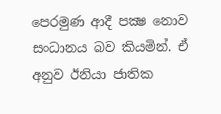පෙරමුණ ආදී පක්‍ෂ නොව සංධානය බව කියමින්. ඒ අනුව ඊනියා ජාතික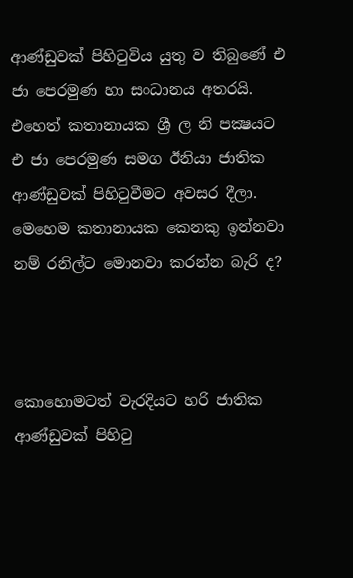ආණ්ඩුවක් පිහිටුවිය යුතු ව තිබුණේ එ ජා පෙරමුණ හා සංධානය අතරයි. එහෙත් කතානායක ශ්‍රී ල නි පක්‍ෂයට එ ජා පෙරමුණ සමග ඊනියා ජාතික ආණ්ඩුවක් පිහිටුවීමට අවසර දීලා. මෙහෙම කතානායක කෙනකු ඉන්නවා නම් රනිල්ට මොනවා කරන්න බැරි ද?



කොහොමටත් වැරදියට හරි ජාතික ආණ්ඩුවක් පිහිටු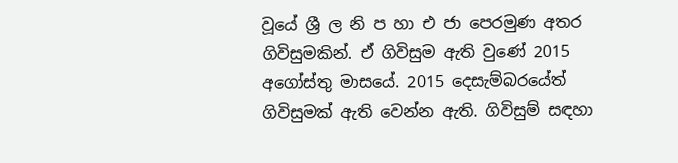වූයේ ශ්‍රී ල නි ප හා එ ජා පෙරමුණ අතර ගිවිසුමකින්. ඒ ගිවිසුම ඇති වුණේ 2015 අගෝස්තු මාසයේ. 2015 දෙසැම්බරයේත් ගිවිසුමක් ඇති වෙන්න ඇති. ගිවිසුම් සඳහා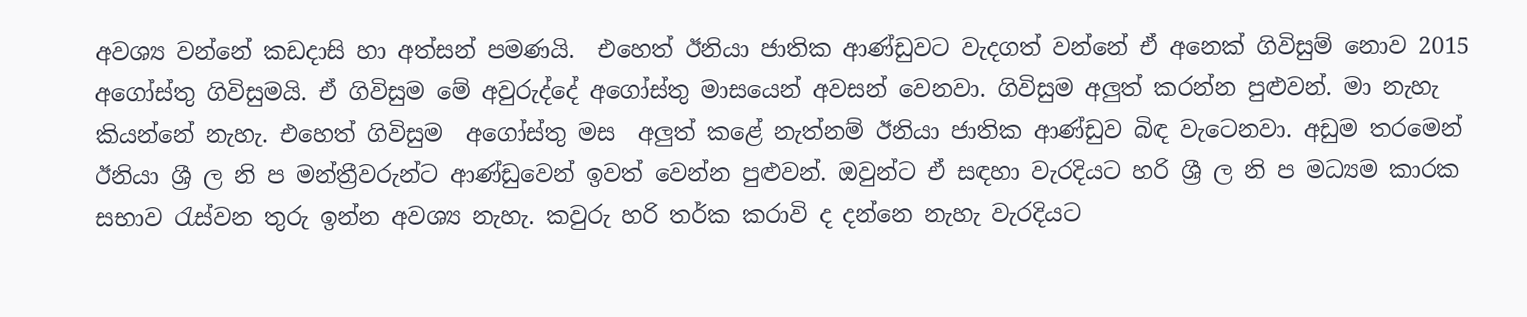අවශ්‍ය වන්නේ කඩදාසි හා අත්සන් පමණයි.  එහෙත් ඊනියා ජාතික ආණ්ඩුවට වැදගත් වන්නේ ඒ අනෙක් ගිවිසුම් නොව 2015 අගෝස්තු ගිවිසුමයි. ඒ ගිවිසුම මේ අවුරුද්දේ අගෝස්තු මාසයෙන් අවසන් වෙනවා. ගිවිසුම අලුත් කරන්න පුළුවන්. මා නැහැ කියන්නේ නැහැ. එහෙත් ගිවිසුම  අගෝස්තු මස  අලුත් කළේ නැත්නම් ඊනියා ජාතික ආණ්ඩුව බිඳ වැටෙනවා. අඩුම තරමෙන් ඊනියා ශ්‍රී ල නි ප මන්ත්‍රීවරුන්ට ආණ්ඩුවෙන් ඉවත් වෙන්න පුළුවන්. ඔවුන්ට ඒ සඳහා වැරදියට හරි ශ්‍රී ල නි ප මධ්‍යම කාරක සභාව රැස්වන තුරු ඉන්න අවශ්‍ය නැහැ. කවුරු හරි තර්ක කරාවි ද දන්නෙ නැහැ වැරදියට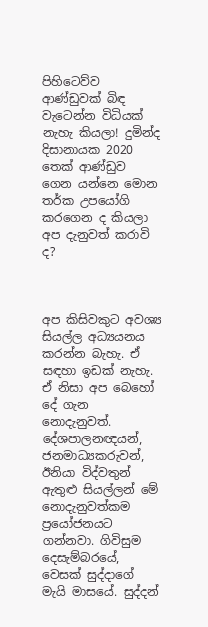පිහිටෙව්ව ආණ්ඩුවක් බිඳ වැටෙන්න විධියක් නැහැ කියලා! දුමින්ද දිසානායක 2020 තෙක් ආණ්ඩුව ගෙන යන්නෙ මොන තර්ක උපයෝගි කරගෙන ද කියලා අප දැනුවත් කරාවි ද?



අප කිසිවකුට අවශ්‍ය සියල්ල අධ්‍යයනය කරන්න බැහැ. ඒ සඳහා ඉඩක් නැහැ. ඒ නිසා අප බෙහෝ දේ ගැන නොදැනුවත්. දේශපාලනඥයන්, ජනමාධ්‍යකරුවන්, ඊනියා විද්වතුන් ඇතුළු සියල්ලන් මේ නොදැනුවත්කම ප්‍රයෝජනයට ගන්නවා. ගිවිසුම දෙසැම්බරයේ, වෙසක් සුද්දාගේ මැයි මාසයේ. සුද්දන්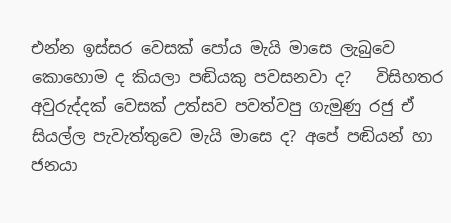එන්න ඉස්සර වෙසක් පෝය මැයි මාසෙ ලැබුවෙ කොහොම ද කියලා පඬියකු පවසනවා ද?   විසිහතර අවුරුද්දක් වෙසක් උත්සව පවත්වපු ගැමුණු රජු ඒ සියල්ල පැවැත්තුවෙ මැයි මාසෙ ද? අපේ පඬියන් හා ජනයා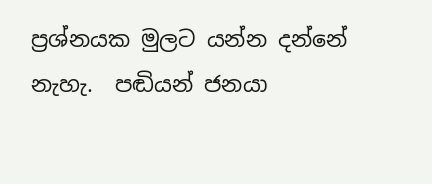ප්‍රශ්නයක මුලට යන්න දන්නේ නැහැ.  පඬියන් ජනයා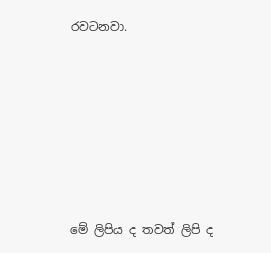රවටනවා.







මේ ලිපිය ද තවත් ලිපි ද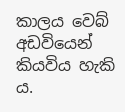කාලය වෙබ් අඩවියෙන් කියවිය හැකි ය.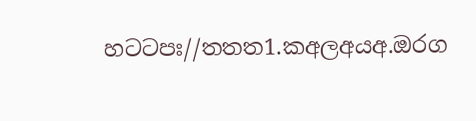හටටපඃ//තතත1.කඅලඅයඅ.ඔරග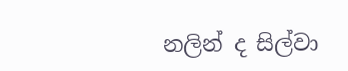නලින් ද සිල්වා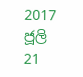2017 ජූලි 21